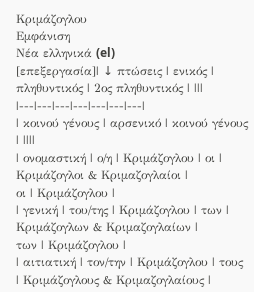Κριμάζογλου
Εμφάνιση
Νέα ελληνικά (el)
[επεξεργασία]| ↓ πτώσεις | ενικός | πληθυντικός | 2ος πληθυντικός | |||
|---|---|---|---|---|---|---|
| κοινού γένους | αρσενικό | κοινού γένους | ||||
| ονομαστική | ο/η | Κριμάζογλου | οι | Κριμάζογλοι & Κριμαζογλαίοι |
οι | Κριμάζογλου |
| γενική | του/της | Κριμάζογλου | των | Κριμάζογλων & Κριμαζογλαίων |
των | Κριμάζογλου |
| αιτιατική | τον/την | Κριμάζογλου | τους | Κριμάζογλους & Κριμαζογλαίους |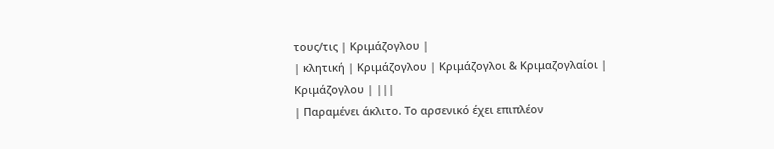τους/τις | Κριμάζογλου |
| κλητική | Κριμάζογλου | Κριμάζογλοι & Κριμαζογλαίοι |
Κριμάζογλου | |||
| Παραμένει άκλιτο. Το αρσενικό έχει επιπλέον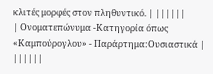κλιτές μορφές στον πληθυντικό. | ||||||
| Ονοματεπώνυμα -Κατηγορία όπως «Καμπούρογλου» - Παράρτημα:Ουσιαστικά | ||||||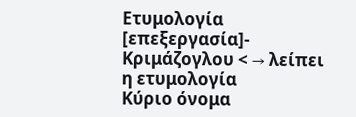Ετυμολογία
[επεξεργασία]- Κριμάζογλου < → λείπει η ετυμολογία
Κύριο όνομα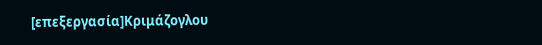[επεξεργασία]Κριμάζογλου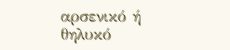αρσενικό ή θηλυκό